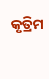କୃତ୍ରିମ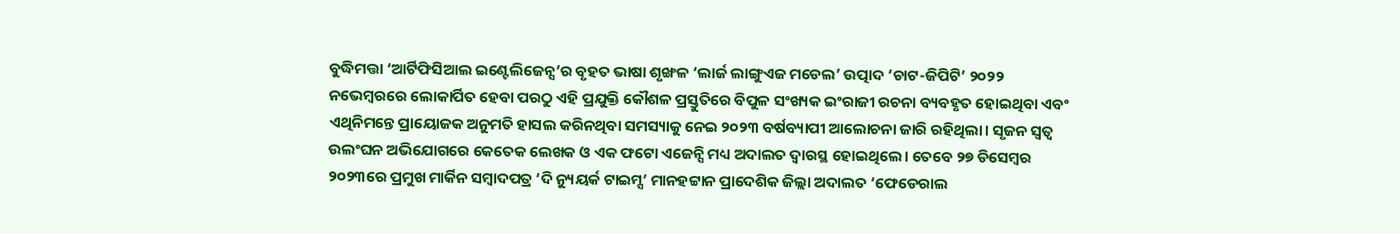ବୁଦ୍ଧିମତ୍ତା ‘ଆର୍ଟିଫିସିଆଲ ଇଣ୍ଟେଲିଜେନ୍ସ’ର ବୃହତ ଭାଷା ଶୃଙ୍ଖଳ ‘ଲାର୍ଜ ଲାଙ୍ଗୁଏଜ ମଡେଲ’ ଉତ୍ପାଦ ‘ଚାଟ-ଜିପିଟି’ ୨୦୨୨ ନଭେମ୍ୱରରେ ଲୋକାର୍ପିତ ହେବା ପରଠୁ ଏହି ପ୍ରଯୁକ୍ତି କୌଶଳ ପ୍ରସ୍ତୁତିରେ ବିପୁଳ ସଂଖ୍ୟକ ଇଂରାଜୀ ରଚନା ବ୍ୟବହୃତ ହୋଇଥିବା ଏବଂ ଏଥିନିମନ୍ତେ ପ୍ରାୟୋଜକ ଅନୁମତି ହାସଲ କରିନଥିବା ସମସ୍ୟାକୁ ନେଇ ୨୦୨୩ ବର୍ଷବ୍ୟାପୀ ଆଲୋଚନା ଜାରି ରହିଥିଲା। ସୃଜନ ସ୍ୱତ୍ୱ ଉଲଂଘନ ଅଭିଯୋଗରେ କେତେକ ଲେଖକ ଓ ଏକ ଫଟୋ ଏଜେନ୍ସି ମଧ୍ୟ ଅଦାଲତ ଦ୍ୱାରସ୍ଥ ହୋଇଥିଲେ। ତେବେ ୨୭ ଡିସେମ୍ୱର ୨୦୨୩ରେ ପ୍ରମୁଖ ମାର୍କିନ ସମ୍ୱାଦପତ୍ର ‘ଦି ନ୍ୟୁୟର୍କ ଟାଇମ୍ସ’ ମାନହଟ୍ଟାନ ପ୍ରାଦେଶିକ ଜିଲ୍ଲା ଅଦାଲତ ‘ଫେଡେରାଲ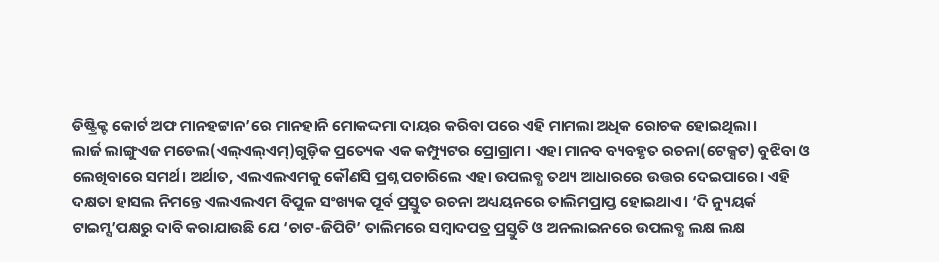ଡିଷ୍ଟ୍ରିକ୍ଟ କୋର୍ଟ ଅଫ ମାନହଟ୍ଟାନ’ରେ ମାନହାନି ମୋକଦ୍ଦମା ଦାୟର କରିବା ପରେ ଏହି ମାମଲା ଅଧିକ ରୋଚକ ହୋଇଥିଲା।
ଲାର୍ଜ ଲାଙ୍ଗୁଏଜ ମଡେଲ(ଏଲ୍ଏଲ୍ଏମ୍)ଗୁଡ଼ିକ ପ୍ରତ୍ୟେକ ଏକ କମ୍ପ୍ୟୁଟର ପ୍ରୋଗ୍ରାମ। ଏହା ମାନବ ବ୍ୟବହୃତ ରଚନା(ଟେକ୍ସଟ) ବୁଝିବା ଓ ଲେଖିବାରେ ସମର୍ଥ। ଅର୍ଥାତ, ଏଲଏଲଏମକୁ କୌଣସି ପ୍ରଶ୍ନ ପଚାରିଲେ ଏହା ଉପଲବ୍ଧ ତଥ୍ୟ ଆଧାରରେ ଉତ୍ତର ଦେଇପାରେ। ଏହି ଦକ୍ଷତା ହାସଲ ନିମନ୍ତେ ଏଲଏଲଏମ ବିପୁଳ ସଂଖ୍ୟକ ପୂର୍ବ ପ୍ରସ୍ତୁତ ରଚନା ଅଧ୍ୟୟନରେ ତାଲିମପ୍ରାପ୍ତ ହୋଇଥାଏ। ‘ଦି ନ୍ୟୁୟର୍କ ଟାଇମ୍ସ’ପକ୍ଷରୁ ଦାବି କରାଯାଉଛି ଯେ ‘ଚାଟ-ଜିପିଟି’ ତାଲିମରେ ସମ୍ୱାଦପତ୍ର ପ୍ରସ୍ତୁତି ଓ ଅନଲାଇନରେ ଉପଲବ୍ଧ ଲକ୍ଷ ଲକ୍ଷ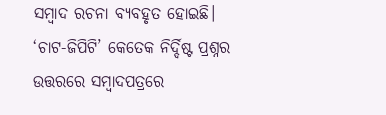ସମ୍ୱାଦ ରଚନା ବ୍ୟବହୃତ ହୋଇଛି। ‘ଚାଟ-ଜିପିଟି’ କେତେକ ନିର୍ଦ୍ଦିଷ୍ଟ ପ୍ରଶ୍ନର ଉତ୍ତରରେ ସମ୍ୱାଦପତ୍ରରେ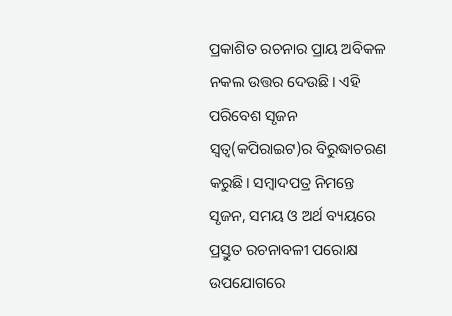ପ୍ରକାଶିତ ରଚନାର ପ୍ରାୟ ଅବିକଳ ନକଲ ଉତ୍ତର ଦେଉଛି। ଏହି ପରିବେଶ ସୃଜନ ସ୍ୱତ୍ୱ(କପିରାଇଟ)ର ବିରୁଦ୍ଧାଚରଣ କରୁଛି। ସମ୍ୱାଦପତ୍ର ନିମନ୍ତେ ସୃଜନ, ସମୟ ଓ ଅର୍ଥ ବ୍ୟୟରେ ପ୍ରସ୍ତୁତ ରଚନାବଳୀ ପରୋକ୍ଷ ଉପଯୋଗରେ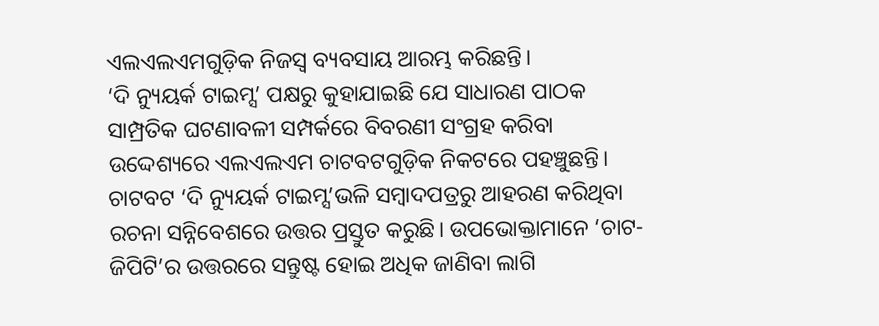ଏଲଏଲଏମଗୁଡ଼ିକ ନିଜସ୍ୱ ବ୍ୟବସାୟ ଆରମ୍ଭ କରିଛନ୍ତି।
‘ଦି ନ୍ୟୁୟର୍କ ଟାଇମ୍ସ’ ପକ୍ଷରୁ କୁହାଯାଇଛି ଯେ ସାଧାରଣ ପାଠକ ସାମ୍ପ୍ରତିକ ଘଟଣାବଳୀ ସମ୍ପର୍କରେ ବିବରଣୀ ସଂଗ୍ରହ କରିବା ଉଦ୍ଦେଶ୍ୟରେ ଏଲଏଲଏମ ଚାଟବଟଗୁଡ଼ିକ ନିକଟରେ ପହଞ୍ଚୁଛନ୍ତି। ଚାଟବଟ ‘ଦି ନ୍ୟୁୟର୍କ ଟାଇମ୍ସ’ଭଳି ସମ୍ୱାଦପତ୍ରରୁ ଆହରଣ କରିଥିବା ରଚନା ସନ୍ନିବେଶରେ ଉତ୍ତର ପ୍ରସ୍ତୁତ କରୁଛି। ଉପଭୋକ୍ତାମାନେ ‘ଚାଟ-ଜିପିଟି’ର ଉତ୍ତରରେ ସନ୍ତୁଷ୍ଟ ହୋଇ ଅଧିକ ଜାଣିବା ଲାଗି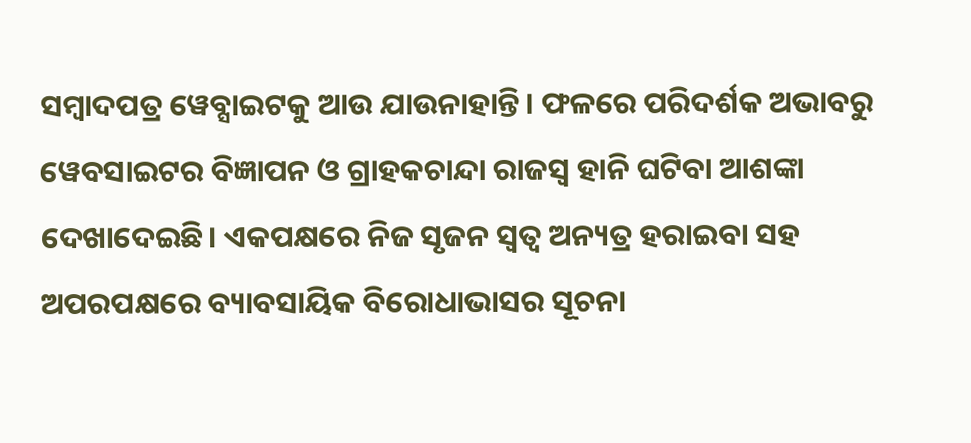ସମ୍ୱାଦପତ୍ର ୱେବ୍ସାଇଟକୁ ଆଉ ଯାଉନାହାନ୍ତି। ଫଳରେ ପରିଦର୍ଶକ ଅଭାବରୁ ୱେବସାଇଟର ବିଜ୍ଞାପନ ଓ ଗ୍ରାହକଚାନ୍ଦା ରାଜସ୍ୱ ହାନି ଘଟିବା ଆଶଙ୍କା ଦେଖାଦେଇଛି। ଏକପକ୍ଷରେ ନିଜ ସୃଜନ ସ୍ୱତ୍ୱ ଅନ୍ୟତ୍ର ହରାଇବା ସହ ଅପରପକ୍ଷରେ ବ୍ୟାବସାୟିକ ବିରୋଧାଭାସର ସୂଚନା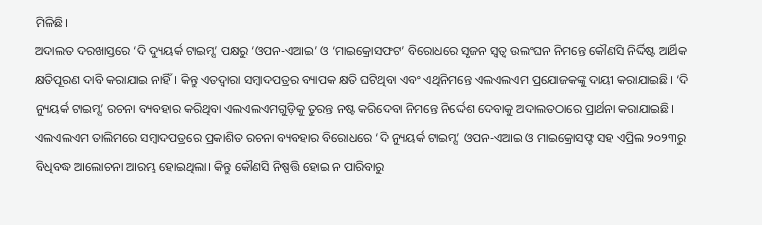ମିଳିଛି।
ଅଦାଲତ ଦରଖାସ୍ତରେ ‘ଦି ଦ୍ୟୁୟର୍କ ଟାଇମ୍ସ’ ପକ୍ଷରୁ ‘ଓପନ-ଏଆଇ’ ଓ ‘ମାଇକ୍ରୋସଫଟ’ ବିରୋଧରେ ସୃଜନ ସ୍ୱତ୍ୱ ଉଲଂଘନ ନିମନ୍ତେ କୌଣସି ନିର୍ଦ୍ଦିଷ୍ଟ ଆର୍ଥିକ କ୍ଷତିପୂରଣ ଦାବି କରାଯାଇ ନାହିଁ। କିନ୍ତୁ ଏତଦ୍ୱାରା ସମ୍ୱାଦପତ୍ରର ବ୍ୟାପକ କ୍ଷତି ଘଟିଥିବା ଏବଂ ଏଥିନିମନ୍ତେ ଏଲଏଲଏମ ପ୍ରଯୋଜକଙ୍କୁ ଦାୟୀ କରାଯାଇଛି। ‘ଦି ନ୍ୟୁୟର୍କ ଟାଇମ୍ସ’ ରଚନା ବ୍ୟବହାର କରିଥିବା ଏଲଏଲଏମଗୁଡ଼ିକୁ ତୁରନ୍ତ ନଷ୍ଟ କରିଦେବା ନିମନ୍ତେ ନିର୍ଦ୍ଦେଶ ଦେବାକୁ ଅଦାଲତଠାରେ ପ୍ରାର୍ଥନା କରାଯାଇଛି। ଏଲଏଲଏମ ତାଲିମରେ ସମ୍ୱାଦପତ୍ରରେ ପ୍ରକାଶିତ ରଚନା ବ୍ୟବହାର ବିରୋଧରେ ‘ଦି ନ୍ୟୁୟର୍କ ଟାଇମ୍ସ’ ଓପନ-ଏଆଇ ଓ ମାଇକ୍ରୋସଫ୍ଟ ସହ ଏପ୍ରିଲ ୨୦୨୩ରୁ ବିଧିବଦ୍ଧ ଆଲୋଚନା ଆରମ୍ଭ ହୋଇଥିଲା। କିନ୍ତୁ କୌଣସି ନିଷ୍ପତ୍ତି ହୋଇ ନ ପାରିବାରୁ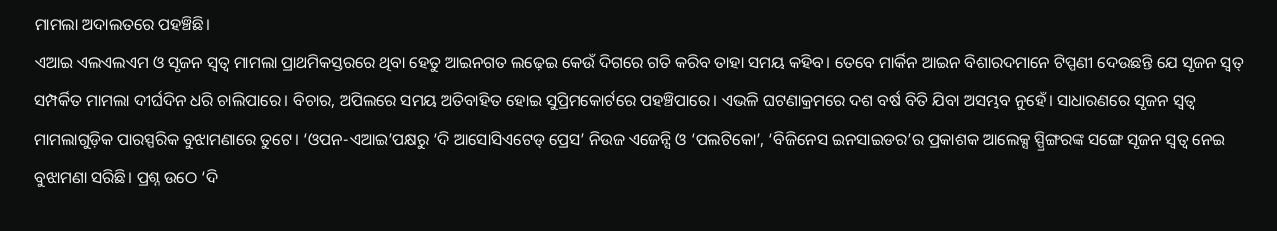ମାମଲା ଅଦାଲତରେ ପହଞ୍ଚିଛି।
ଏଆଇ ଏଲଏଲଏମ ଓ ସୃଜନ ସ୍ୱତ୍ୱ ମାମଲା ପ୍ରାଥମିକସ୍ତରରେ ଥିବା ହେତୁ ଆଇନଗତ ଲଢ଼େଇ କେଉଁ ଦିଗରେ ଗତି କରିବ ତାହା ସମୟ କହିବ। ତେବେ ମାର୍କିନ ଆଇନ ବିଶାରଦମାନେ ଟିପ୍ପଣୀ ଦେଉଛନ୍ତି ଯେ ସୃଜନ ସ୍ୱତ୍ ସମ୍ପର୍କିତ ମାମଲା ଦୀର୍ଘଦିନ ଧରି ଚାଲିପାରେ। ବିଚାର, ଅପିଲରେ ସମୟ ଅତିବାହିତ ହୋଇ ସୁପ୍ରିମକୋର୍ଟରେ ପହଞ୍ଚିପାରେ। ଏଭଳି ଘଟଣାକ୍ରମରେ ଦଶ ବର୍ଷ ବିତି ଯିବା ଅସମ୍ଭବ ନୁହେଁ। ସାଧାରଣରେ ସୃଜନ ସ୍ୱତ୍ୱ ମାମଲାଗୁଡ଼ିକ ପାରସ୍ପରିକ ବୁଝାମଣାରେ ତୁଟେ। ‘ଓପନ-ଏଆଇ’ପକ୍ଷରୁ ‘ଦି ଆସୋସିଏଟେଡ୍ ପ୍ରେସ’ ନିଉଜ ଏଜେନ୍ସି ଓ ‘ପଲଟିକୋ’, ‘ବିଜିନେସ ଇନସାଇଡର’ର ପ୍ରକାଶକ ଆଲେକ୍ସ ସ୍ପ୍ରିଙ୍ଗରଙ୍କ ସଙ୍ଗେ ସୃଜନ ସ୍ୱତ୍ୱ ନେଇ ବୁଝାମଣା ସରିଛି। ପ୍ରଶ୍ନ ଉଠେ ‘ଦି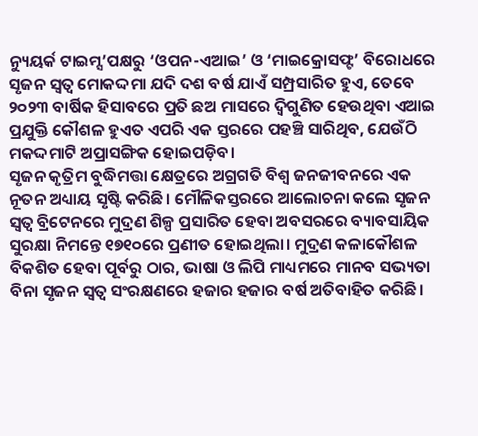ନ୍ୟୁୟର୍କ ଟାଇମ୍ସ’ପକ୍ଷରୁ ‘ଓପନ-ଏଆଇ’ ଓ ‘ମାଇକ୍ରୋସଫ୍ଟ’ ବିରୋଧରେ ସୃଜନ ସ୍ୱତ୍ୱ ମୋକଦ୍ଦମା ଯଦି ଦଶ ବର୍ଷ ଯାଏଁ ସମ୍ପ୍ରସାରିତ ହୁଏ, ତେବେ ୨୦୨୩ ବାର୍ଷିକ ହିସାବରେ ପ୍ରତି ଛଅ ମାସରେ ଦ୍ୱିଗୁଣିତ ହେଉଥିବା ଏଆଇ ପ୍ରଯୁକ୍ତି କୌଶଳ ହୁଏତ ଏପରି ଏକ ସ୍ତରରେ ପହଞ୍ଚି ସାରିଥିବ, ଯେଉଁଠି ମକଦ୍ଦମାଟି ଅପ୍ରାସଙ୍ଗିକ ହୋଇପଡ଼ିବ।
ସୃଜନ କୃତ୍ରିମ ବୁଦ୍ଧିମତ୍ତା କ୍ଷେତ୍ରରେ ଅଗ୍ରଗତି ବିଶ୍ୱ ଜନଜୀବନରେ ଏକ ନୂତନ ଅଧ୍ୟାୟ ସୃଷ୍ଟି କରିଛି। ମୌଳିକସ୍ତରରେ ଆଲୋଚନା କଲେ ସୃଜନ ସ୍ୱତ୍ୱ ବ୍ରିଟେନରେ ମୁଦ୍ରଣ ଶିଳ୍ପ ପ୍ରସାରିତ ହେବା ଅବସରରେ ବ୍ୟାବସାୟିକ ସୁରକ୍ଷା ନିମନ୍ତେ ୧୭୧୦ରେ ପ୍ରଣୀତ ହୋଇଥିଲା। ମୁଦ୍ରଣ କଳାକୌଶଳ ବିକଶିତ ହେବା ପୂର୍ବରୁ ଠାର, ଭାଷା ଓ ଲିପି ମାଧ୍ୟମରେ ମାନବ ସଭ୍ୟତା ବିନା ସୃଜନ ସ୍ୱତ୍ୱ ସଂରକ୍ଷଣରେ ହଜାର ହଜାର ବର୍ଷ ଅତିବାହିତ କରିଛି।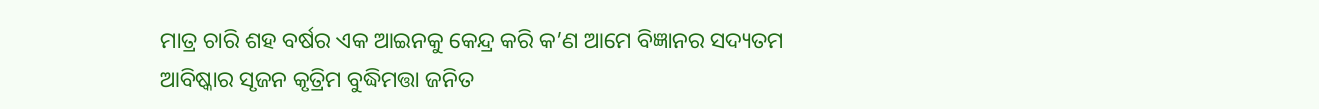ମାତ୍ର ଚାରି ଶହ ବର୍ଷର ଏକ ଆଇନକୁ କେନ୍ଦ୍ର କରି କ’ଣ ଆମେ ବିଜ୍ଞାନର ସଦ୍ୟତମ ଆବିଷ୍କାର ସୃଜନ କୃତ୍ରିମ ବୁଦ୍ଧିମତ୍ତା ଜନିତ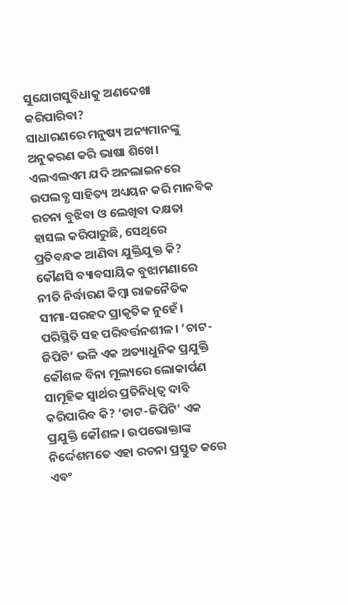ସୁଯୋଗସୁବିଧାକୁ ଅଣଦେଖା କରିପାରିବା?
ସାଧାରଣରେ ମନୁଷ୍ୟ ଅନ୍ୟମାନଙ୍କୁ ଅନୁକରଣ କରି ଭାଷା ଶିଖେ। ଏଲଏଲଏମ ଯଦି ଅନଲାଇନରେ ଉପଲବ୍ଧ ସାହିତ୍ୟ ଅଧ୍ୟୟନ କରି ମାନବିକ ରଚନା ବୁଝିବା ଓ ଲେଖିବା ଦକ୍ଷତା ହାସଲ କରିପାରୁଛି, ସେଥିରେ ପ୍ରତିବନ୍ଧକ ଆଣିବା ଯୁକ୍ତିଯୁକ୍ତ କି? କୌଣସି ବ୍ୟାବସାୟିକ ବୁଝାମଣାରେ ନୀତି ନିର୍ଦ୍ଧାରଣ କିମ୍ୱା ରାଜନୈତିକ ସୀମା-ସରହଦ ପ୍ରାକୃତିକ ନୁହେଁ। ପରିସ୍ଥିତି ସହ ପରିବର୍ତ୍ତନଶୀଳ। ‘ଚାଟ-ଜିପିଟି’ ଭଳି ଏକ ଅତ୍ୟାଧୁନିକ ପ୍ରଯୁକ୍ତି କୌଶଳ ବିନା ମୂଲ୍ୟରେ ଲୋକାର୍ପଣ ସାମୂହିକ ସ୍ୱାର୍ଥର ପ୍ରତିନିଧିତ୍ୱ ଦାବି କରିପାରିବ କି? ‘ଚାଟ-ଜିପିଟି’ ଏକ ପ୍ରଯୁକ୍ତି କୌଶଳ। ଉପଭୋକ୍ତାଙ୍କ ନିର୍ଦ୍ଦେଶମତେ ଏହା ରଚନା ପ୍ରସ୍ତୁତ କରେ ଏବଂ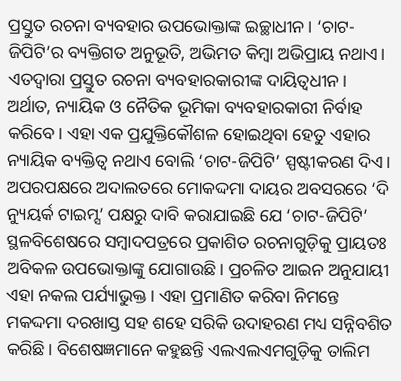ପ୍ରସ୍ତୁତ ରଚନା ବ୍ୟବହାର ଉପଭୋକ୍ତାଙ୍କ ଇଚ୍ଛାଧୀନ। ‘ଚାଟ-ଜିପିଟି’ର ବ୍ୟକ୍ତିଗତ ଅନୁଭୂତି, ଅଭିମତ କିମ୍ୱା ଅଭିପ୍ରାୟ ନଥାଏ। ଏତଦ୍ୱାରା ପ୍ରସ୍ତୁତ ରଚନା ବ୍ୟବହାରକାରୀଙ୍କ ଦାୟିତ୍ୱଧୀନ। ଅର୍ଥାତ, ନ୍ୟାୟିକ ଓ ନୈତିକ ଭୂମିକା ବ୍ୟବହାରକାରୀ ନିର୍ବାହ କରିବେ। ଏହା ଏକ ପ୍ରଯୁକ୍ତିକୌଶଳ ହୋଇଥିବା ହେତୁ ଏହାର ନ୍ୟାୟିକ ବ୍ୟକ୍ତିତ୍ୱ ନଥାଏ ବୋଲି ‘ଚାଟ-ଜିପିଟି’ ସ୍ପଷ୍ଟୀକରଣ ଦିଏ।
ଅପରପକ୍ଷରେ ଅଦାଲତରେ ମୋକଦ୍ଦମା ଦାୟର ଅବସରରେ ‘ଦି ନ୍ୟୁୟର୍କ ଟାଇମ୍ସ’ ପକ୍ଷରୁ ଦାବି କରାଯାଇଛି ଯେ ‘ଚାଟ-ଜିପିଟି’ ସ୍ଥଳବିଶେଷରେ ସମ୍ୱାଦପତ୍ରରେ ପ୍ରକାଶିତ ରଚନାଗୁଡ଼ିକୁ ପ୍ରାୟତଃ ଅବିକଳ ଉପଭୋକ୍ତାଙ୍କୁ ଯୋଗାଉଛି। ପ୍ରଚଳିତ ଆଇନ ଅନୁଯାୟୀ ଏହା ନକଲ ପର୍ଯ୍ୟାଭୁକ୍ତ। ଏହା ପ୍ରମାଣିତ କରିବା ନିମନ୍ତେ ମକଦ୍ଦମା ଦରଖାସ୍ତ ସହ ଶହେ ସରିକି ଉଦାହରଣ ମଧ୍ୟ ସନ୍ନିବଶିତ କରିଛି। ବିଶେଷଜ୍ଞମାନେ କହୁଛନ୍ତି ଏଲଏଲଏମଗୁଡ଼ିକୁ ତାଲିମ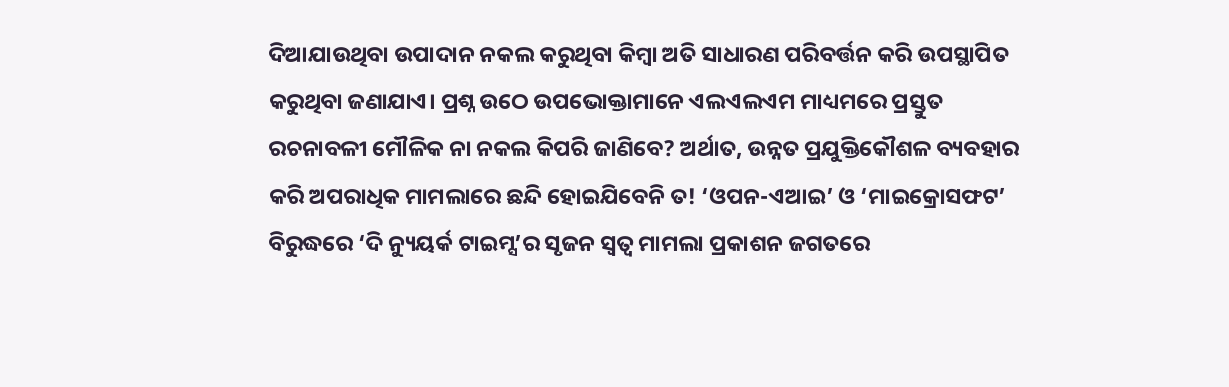ଦିଆଯାଉଥିବା ଉପାଦାନ ନକଲ କରୁଥିବା କିମ୍ୱା ଅତି ସାଧାରଣ ପରିବର୍ତ୍ତନ କରି ଉପସ୍ଥାପିତ କରୁଥିବା ଜଣାଯାଏ। ପ୍ରଶ୍ନ ଉଠେ ଉପଭୋକ୍ତାମାନେ ଏଲଏଲଏମ ମାଧ୍ୟମରେ ପ୍ରସ୍ତୁତ ରଚନାବଳୀ ମୌଳିକ ନା ନକଲ କିପରି ଜାଣିବେ? ଅର୍ଥାତ, ଉନ୍ନତ ପ୍ରଯୁକ୍ତିକୌଶଳ ବ୍ୟବହାର କରି ଅପରାଧିକ ମାମଲାରେ ଛନ୍ଦି ହୋଇଯିବେନି ତ! ‘ଓପନ-ଏଆଇ’ ଓ ‘ମାଇକ୍ରୋସଫଟ’ ବିରୁଦ୍ଧରେ ‘ଦି ନ୍ୟୁୟର୍କ ଟାଇମ୍ସ’ର ସୃଜନ ସ୍ୱତ୍ୱ ମାମଲା ପ୍ରକାଶନ ଜଗତରେ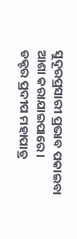ସୁଦୂରପ୍ରସାରୀ ପ୍ରଭାବ ପକାଇବା ଆଶା କରାଯାଇପାରେ।
ଡକ୍ଟର ପ୍ରଦୀପ ମହାପାତ୍ର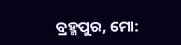ବ୍ରହ୍ମପୁର, ମୋ: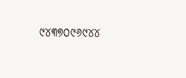୯୪୩୭୦୯୬୯୪୪